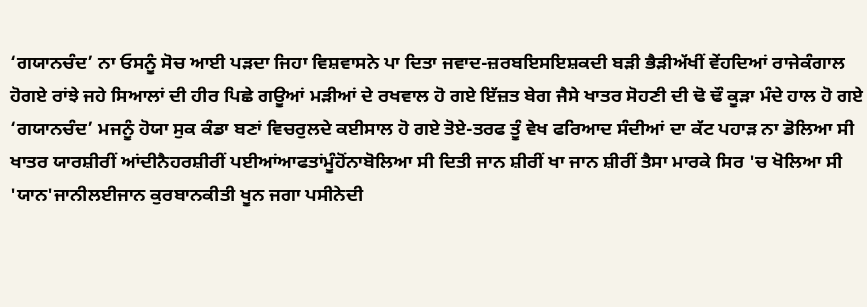‘ਗਯਾਨਚੰਦ’ ਨਾ ਓਸਨੂੰ ਸੋਚ ਆਈ ਪੜਦਾ ਜਿਹਾ ਵਿਸ਼ਵਾਸਨੇ ਪਾ ਦਿਤਾ ਜਵਾਦ-ਜ਼ਰਬਇਸਇਸ਼ਕਦੀ ਬੜੀ ਭੈੜੀਅੱਖੀਂ ਵੇਂਹਦਿਆਂ ਰਾਜੇਕੰਗਾਲ ਹੋਗਏ ਰਾਂਝੇ ਜਹੇ ਸਿਆਲਾਂ ਦੀ ਹੀਰ ਪਿਛੇ ਗਊਆਂ ਮੜੀਆਂ ਦੇ ਰਖਵਾਲ ਹੋ ਗਏ ਇੱਜ਼ਤ ਬੇਗ ਜੈਸੇ ਖਾਤਰ ਸੋਹਣੀ ਦੀ ਢੋ ਢੌ ਕੂੜਾ ਮੰਦੇ ਹਾਲ ਹੋ ਗਏ ‘ਗਯਾਨਚੰਦ’ ਮਜਨੂੰ ਹੋਯਾ ਸੁਕ ਕੰਡਾ ਬਣਾਂ ਵਿਚਰੁਲਦੇ ਕਈਸਾਲ ਹੋ ਗਏ ਤੋਏ-ਤਰਫ ਤੂੰ ਵੇਖ ਫਰਿਆਦ ਸੰਦੀਆਂ ਦਾ ਕੱਟ ਪਹਾੜ ਨਾ ਡੋਲਿਆ ਸੀ ਖਾਤਰ ਯਾਰਸ਼ੀਰੀਂ ਆਂਦੀਨੈਹਰਸ਼ੀਰੀਂ ਪਈਆਂਆਫਤਾਂਮੂੰਹੋਂਨਾਬੋਲਿਆ ਸੀ ਦਿਤੀ ਜਾਨ ਸ਼ੀਰੀਂ ਖਾ ਜਾਨ ਸ਼ੀਰੀਂ ਤੈਸਾ ਮਾਰਕੇ ਸਿਰ 'ਚ ਖੋਲਿਆ ਸੀ 'ਯਾਨ'ਜਾਨੀਲਈਜਾਨ ਕੁਰਬਾਨਕੀਤੀ ਖੂਨ ਜਗਾ ਪਸੀਨੇਦੀ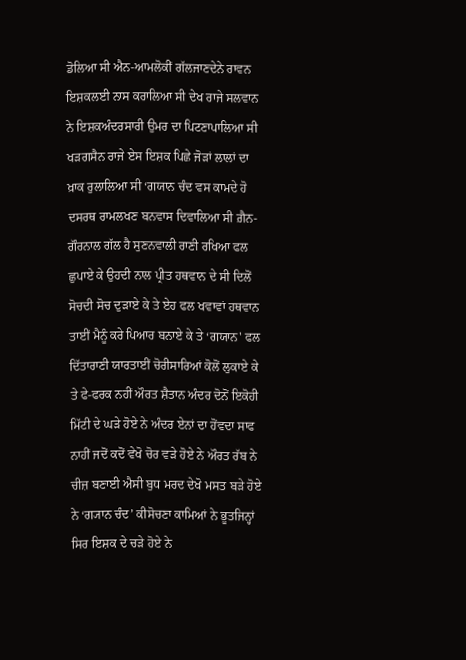ਡੋਲਿਆ ਸੀ ਐਨ-ਆਮਲੋਕੀਂ ਗੱਲਜਾਣਦੇਨੇ ਰਾਵਨ ਇਸ਼ਕਲਈ ਨਾਸ ਕਰਾਲਿਆ ਸੀ ਦੇਖ ਰਾਜੇ ਸਲਵਾਨ ਨੇ ਇਸ਼ਕਅੰਦਰਸਾਰੀ ਉਮਰ ਦਾ ਪਿਟਣਾਪਾਲਿਆ ਸੀ ਖੜਗਸੈਨ ਰਾਜੇ ਏਸ ਇਸ਼ਕ ਪਿਛੇ ਜੋੜਾਂ ਲਾਲਾਂ ਦਾ ਖ਼ਾਕ ਰੁਲਾਲਿਆ ਸੀ ‘ਗਯਾਨ ਚੰਦ ਵਸ ਕਾਮਦੇ ਹੋ ਦਸਰਥ ਰਾਮਲਖਣ ਬਨਵਾਸ ਦਿਵਾਲਿਆ ਸੀ ਗ਼ੈਨ-ਗੌਰਨਾਲ ਗੱਲ ਹੈ ਸੁਣਨਵਾਲੀ ਰਾਣੀ ਰਖਿਆ ਫਲ ਛੁਪਾਏ ਕੇ ਉਹਦੀ ਨਾਲ ਪ੍ਰੀਤ ਹਥਵਾਨ ਦੇ ਸੀ ਦਿਲੋਂ ਸੋਚਦੀ ਸੋਚ ਦੁੜਾਏ ਕੇ ਤੇ ਏਹ ਫਲ ਖਵਾਵਾਂ ਹਥਵਾਨ ਤਾਈਂ ਮੈਨੂੰ ਕਰੇ ਪਿਆਰ ਬਨਾਏ ਕੇ ਤੇ ‘ਗਯਾਨ' ਫਲ ਦਿੱਤਾਰਾਣੀ ਯਾਰਤਾਈਂ ਚੋਰੀਸਾਰਿਆਂ ਕੋਲੋਂ ਲੁਕਾਏ ਕੇ ਤੇ ਫੇ-ਫਰਕ ਨਹੀਂ ਔਰਤ ਸ਼ੈਤਾਨ ਅੰਦਰ ਦੋਨੋਂ ਇਕੋਹੀ ਮਿੱਟੀ ਦੇ ਘੜੇ ਹੋਏ ਨੇ ਅੰਦਰ ਏਨਾਂ ਦਾ ਹੋਂਵਦਾ ਸਾਫ ਨਾਹੀਂ ਜਦੋਂ ਕਦੋਂ ਵੇਖੋ ਚੋਰ ਵੜੇ ਹੋਏ ਨੇ ਔਰਤ ਰੱਬ ਨੇ ਚੀਜ਼ ਬਣਾਈ ਐਸੀ ਬੁਧ ਮਰਦ ਦੇਖੋ ਮਸਤ ਬੜੇ ਹੋਏ ਨੇ ‘ਗ੍ਯਾਨ ਚੰਦ’ ਕੀਸੋਚਣਾ ਕਾਮਿਆਂ ਨੇ ਭੂਤਜਿਨ੍ਹਾਂ ਸਿਰ ਇਸ਼ਕ ਦੇ ਚੜੇ ਹੋਏ ਨੇ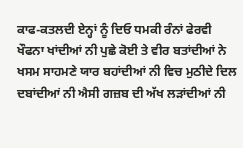ਕਾਫ-ਕਤਲਦੀ ਏਨ੍ਹਾਂ ਨੂੰ ਦਿਓ ਧਮਕੀ ਰੰਨਾਂ ਫੇਰਵੀ ਖੌਫਨਾ ਖਾਂਦੀਆਂ ਨੀ ਪੁਛੇ ਕੋਈ ਤੇ ਵੀਰ ਬਤਾਂਦੀਆਂ ਨੇ ਖਸਮ ਸਾਹਮਣੇ ਯਾਰ ਬਹਾਂਦੀਆਂ ਨੀ ਵਿਚ ਮੁਠੀਦੇ ਦਿਲ ਦਬਾਂਦੀਆਂ ਨੀ ਐਸੀ ਗਜ਼ਬ ਦੀ ਅੱਖ ਲੜਾਂਦੀਆਂ ਨੀ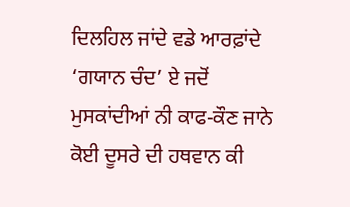ਦਿਲਹਿਲ ਜਾਂਦੇ ਵਡੇ ਆਰਫ਼ਾਂਦੇ ‘ਗਯਾਨ ਚੰਦ’ ਏ ਜਦੋਂ ਮੁਸਕਾਂਦੀਆਂ ਨੀ ਕਾਫ-ਕੌਣ ਜਾਨੇ ਕੋਈ ਦੂਸਰੇ ਦੀ ਹਥਵਾਨ ਕੀ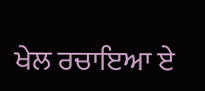ਖੇਲ ਰਚਾਇਆ ਏ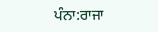ਪੰਨਾ:ਰਾਜਾ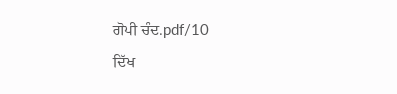ਗੋਪੀ ਚੰਦ.pdf/10
ਦਿੱਖ